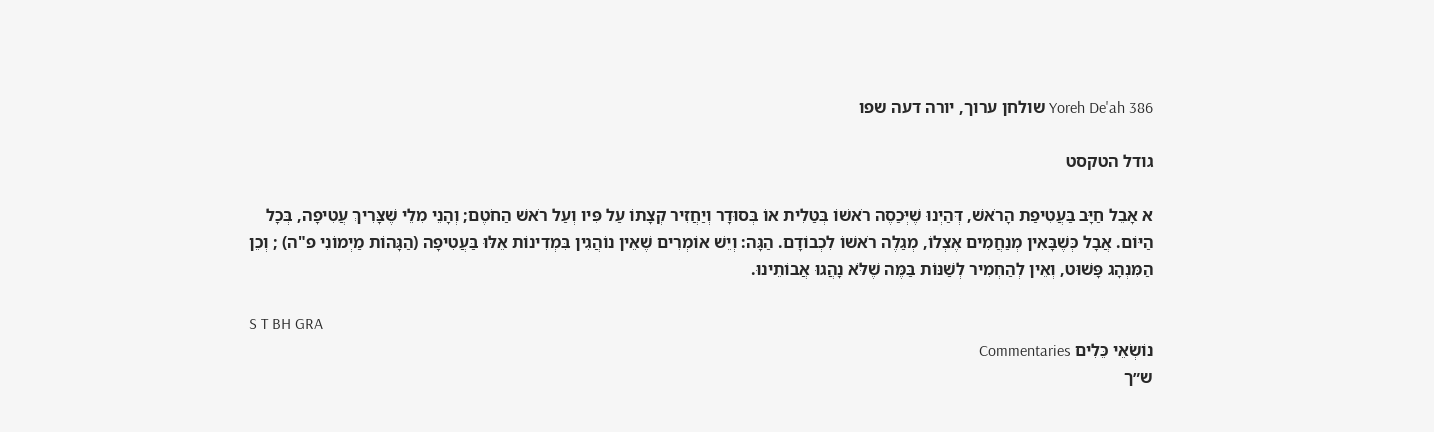Yoreh De'ah 386 שולחן ערוך, יורה דעה שפו

גודל הטקסט

א אָבֵל חַיָּב בַּעֲטִיפַת הָרֹאשׁ, דְּהַיְנוּ שֶׁיְּכַסֶה רֹאשׁוֹ בְּטַלִית אוֹ בְּסוּדָר וְיַחֲזִיר קְצָתוֹ עַל פִּיו וְעַל רֹאשׁ הַחֹטֶם; וְהָנֵי מִלֵי שֶׁצָּרִיךְ עֲטִיפָה, בְּכָל הַיּוֹם. אֲבָל כְּשֶׁבָּאִין מְנַחֲמִים אֶצְלוֹ, מְגַלֶה רֹאשׁוֹ לִכְבוֹדָם. הַגָּה: וְיֵשׁ אוֹמְרִים שֶׁאֵין נוֹהֲגִין בִּמְדִינוֹת אֵלּוּ בַּעֲטִיפָה (הַגָּהוֹת מַיְמוֹנִי פ"ה) ; וְכֵן הַמִּנְהָג פָּשׁוּט, וְאֵין לְהַחְמִיר לְשַׁנּוֹת בַּמֶּה שֶׁלֹּא נָהֲגוּ אֲבוֹתֵינוּ.

S T BH GRA
נוֹשְׂאֵי כֵּלִים Commentaries
ש״ך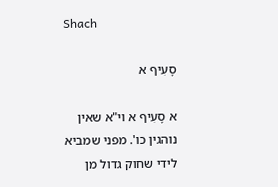Shach

סָעִיף א

א סָעִיף א וי"א שאין נוהגין כו'. מפני שמביא לידי שחוק גדול מן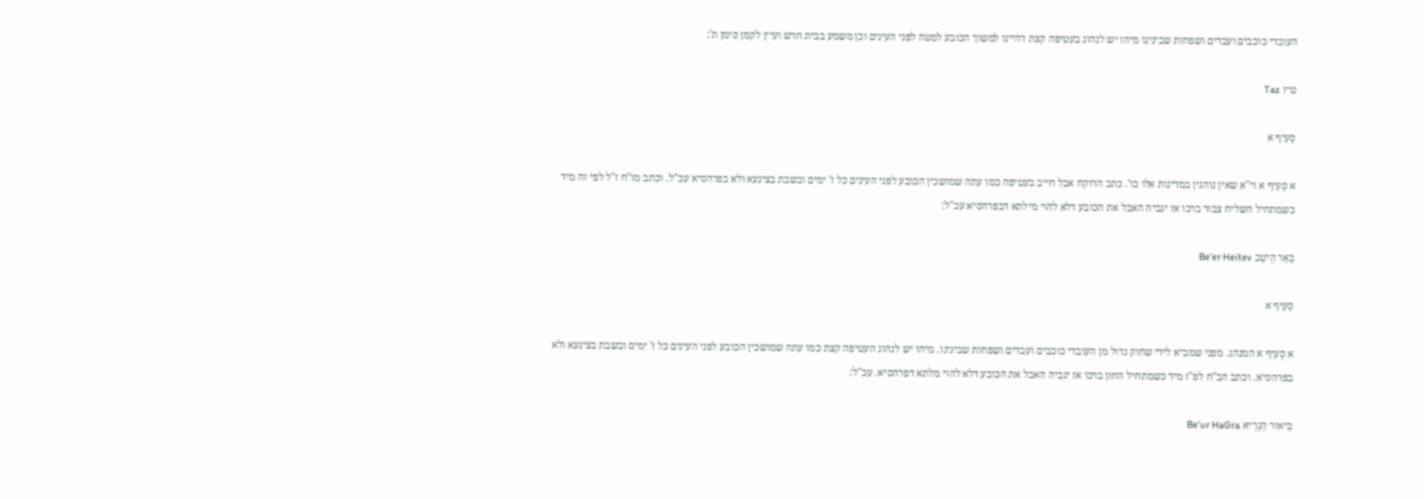העובדי כוכבים ועבדים ושפחות שבינינו מיהו יש לנהוג בעטיפה קצת דהיינו למשוך הכובע למטה לפני העינים וכן משמע בבית חדש ועיין לקמן סימן ת':

ט״ז Taz

סָעִיף א

א סָעִיף א וי"א שאין נוהגין במדינות אלו כו'. כתב הרוקח אבל חייב בעטיפה כמו עתה שמושכין הכובע לפני העינים כל ז' ימים ובשבת בצינעא ולא בפרהסיא עכ"ל. וכתב מו"ח ז"ל לפי זה מיד כשמתחיל השליח צבור ברכו אז יגביה האבל את הכובע דלא להוי מילתא דבפרהסיא עכ"ל:

בְּאֵר הֵיטֵב Be’er Heitev

סָעִיף א

א סָעִיף א המנהג. מפני שמביא לידי שחוק גדול מן העובדי כוכבים ועבדים ושפחות שבינינו. מיהו יש לנהוג העטיפה קצת כמו עתה שמושכין הכובע לפני העינים כל ז' ימים ובשבת בצינעא ולא בפרהסיא. וכתב הב"ח לפ"ז מיד כשמתחיל החזן ברכו אז יגביה האבל את הכובע דלא להוי מלתא דפרהסיא. עכ"ל:

בִּיאוּר הַגְרָ״א Be’ur HaGra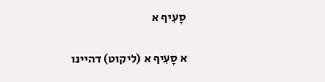סָעִיף א

א סָעִיף א (ליקוט) דהיינו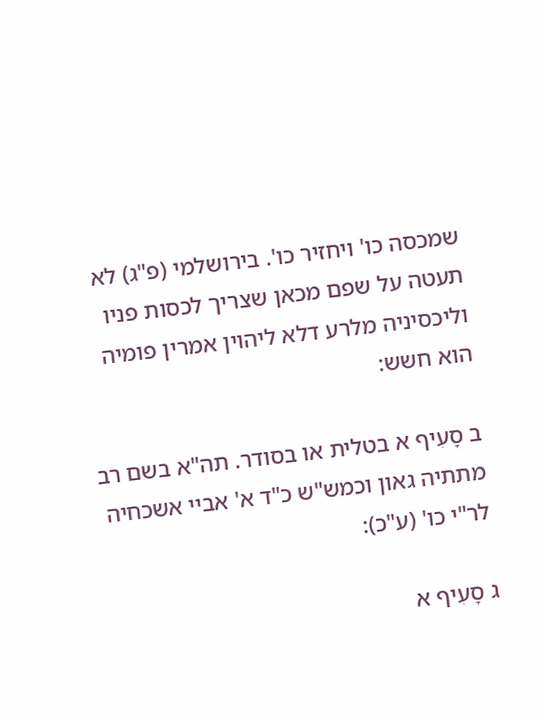שמכסה כו' ויחזיר כו'. בירושלמי (פ"ג) לא תעטה על שפם מכאן שצריך לכסות פניו וליכסיניה מלרע דלא ליהוין אמרין פומיה הוא חשש:

ב סָעִיף א בטלית או בסודר. תה"א בשם רב מתתיה גאון וכמש"ש כ"ד א' אביי אשכחיה לר"י כו' (ע"כ):

ג סָעִיף א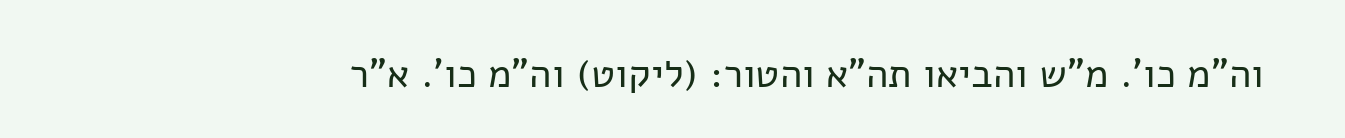וה"מ כו'. מ"ש והביאו תה"א והטור: (ליקוט) וה"מ כו'. א"ר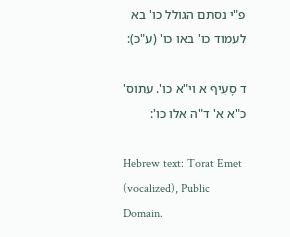פ"י נסתם הגולל כו' בא לעמוד כו' באו כו' (ע"כ):

ד סָעִיף א וי"א כו'. עתוס' כ"א א' ד"ה אלו כו':

Hebrew text: Torat Emet (vocalized), Public Domain.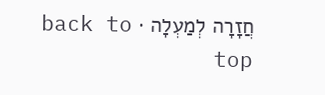חֲזָרָה לְמַעְלָה · back to top